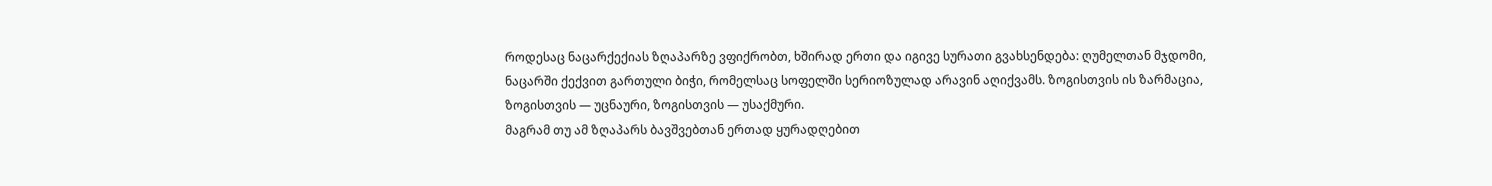როდესაც ნაცარქექიას ზღაპარზე ვფიქრობთ, ხშირად ერთი და იგივე სურათი გვახსენდება: ღუმელთან მჯდომი, ნაცარში ქექვით გართული ბიჭი, რომელსაც სოფელში სერიოზულად არავინ აღიქვამს. ზოგისთვის ის ზარმაცია, ზოგისთვის — უცნაური, ზოგისთვის — უსაქმური.
მაგრამ თუ ამ ზღაპარს ბავშვებთან ერთად ყურადღებით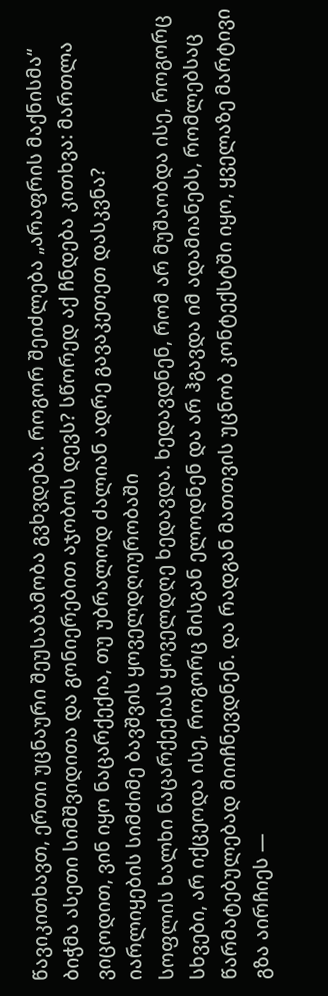წავიკითხავთ, ერთი უცნაური შეუსაბამობა გვხვდება. როგორ შეიძლება „არაფრის მაქნისმა“ ბიჭმა ასეთი სიმშვიდითა და გონიერებით აჯობოს დევს? სწორედ აქ ჩნდება კითხვა: მართლა ვიცოდით, ვინ იყო ნაცარქექია, თუ უბრალოდ ძალიან ადრე გავაკეთეთ დასკვნა?
იარლიყების სიმძიმე ბავშვის ყოველდღიურობაში
სოფლის ხალხი ნაცარქექიას ყოველდღე ხედავდა. ხედავდნენ, რომ არ მუშაობდა ისე, როგორც სხვები, არ იქცეოდა ისე, როგორც მისგან ელოდნენ და არ ჰგავდა იმ ადამიანებს, რომლებსაც წარმატებულებად მიიჩნევდნენ. და რადგან მათთვის უცნობ კონტექსტში იყო, ყველაზე მარტივი გზა აირჩიეს —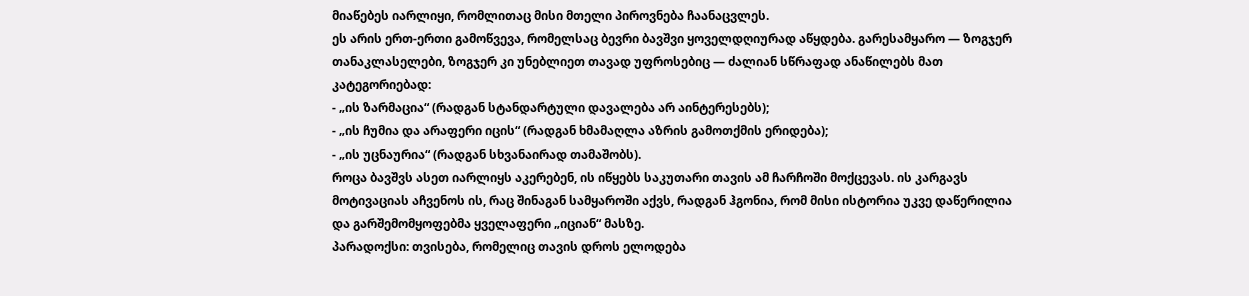მიაწებეს იარლიყი, რომლითაც მისი მთელი პიროვნება ჩაანაცვლეს.
ეს არის ერთ-ერთი გამოწვევა, რომელსაც ბევრი ბავშვი ყოველდღიურად აწყდება. გარესამყარო — ზოგჯერ თანაკლასელები, ზოგჯერ კი უნებლიეთ თავად უფროსებიც — ძალიან სწრაფად ანაწილებს მათ კატეგორიებად:
- „ის ზარმაცია“ (რადგან სტანდარტული დავალება არ აინტერესებს);
- „ის ჩუმია და არაფერი იცის“ (რადგან ხმამაღლა აზრის გამოთქმის ერიდება);
- „ის უცნაურია“ (რადგან სხვანაირად თამაშობს).
როცა ბავშვს ასეთ იარლიყს აკერებენ, ის იწყებს საკუთარი თავის ამ ჩარჩოში მოქცევას. ის კარგავს მოტივაციას აჩვენოს ის, რაც შინაგან სამყაროში აქვს, რადგან ჰგონია, რომ მისი ისტორია უკვე დაწერილია და გარშემომყოფებმა ყველაფერი „იციან“ მასზე.
პარადოქსი: თვისება, რომელიც თავის დროს ელოდება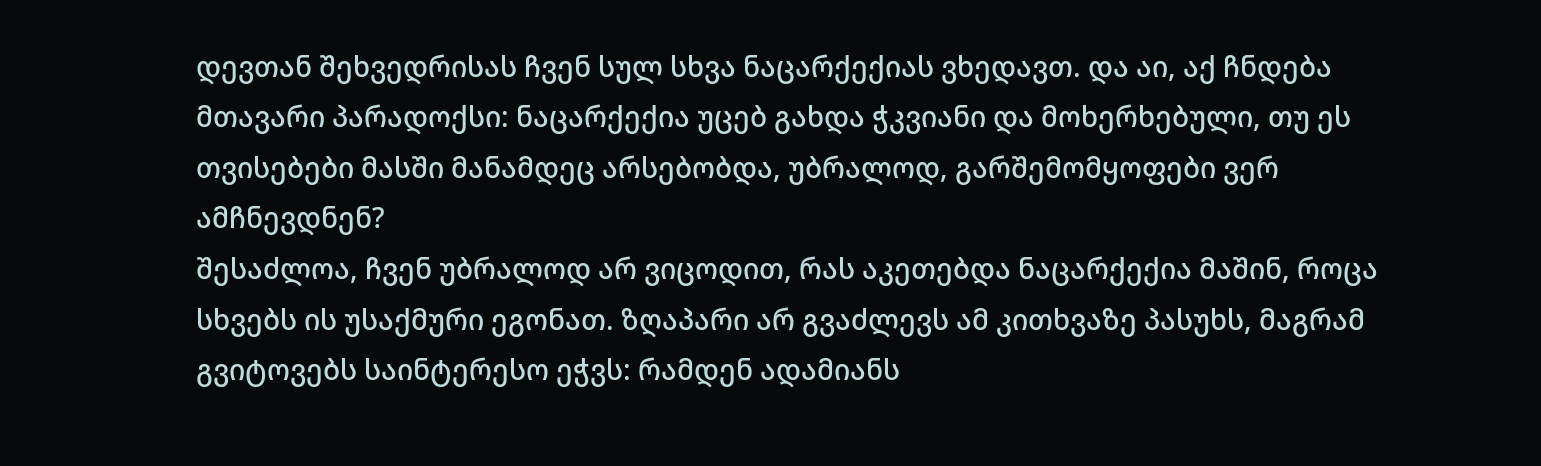დევთან შეხვედრისას ჩვენ სულ სხვა ნაცარქექიას ვხედავთ. და აი, აქ ჩნდება მთავარი პარადოქსი: ნაცარქექია უცებ გახდა ჭკვიანი და მოხერხებული, თუ ეს თვისებები მასში მანამდეც არსებობდა, უბრალოდ, გარშემომყოფები ვერ ამჩნევდნენ?
შესაძლოა, ჩვენ უბრალოდ არ ვიცოდით, რას აკეთებდა ნაცარქექია მაშინ, როცა სხვებს ის უსაქმური ეგონათ. ზღაპარი არ გვაძლევს ამ კითხვაზე პასუხს, მაგრამ გვიტოვებს საინტერესო ეჭვს: რამდენ ადამიანს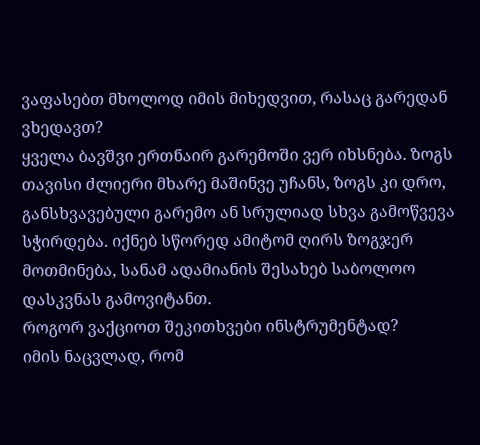ვაფასებთ მხოლოდ იმის მიხედვით, რასაც გარედან ვხედავთ?
ყველა ბავშვი ერთნაირ გარემოში ვერ იხსნება. ზოგს თავისი ძლიერი მხარე მაშინვე უჩანს, ზოგს კი დრო, განსხვავებული გარემო ან სრულიად სხვა გამოწვევა სჭირდება. იქნებ სწორედ ამიტომ ღირს ზოგჯერ მოთმინება, სანამ ადამიანის შესახებ საბოლოო დასკვნას გამოვიტანთ.
როგორ ვაქციოთ შეკითხვები ინსტრუმენტად?
იმის ნაცვლად, რომ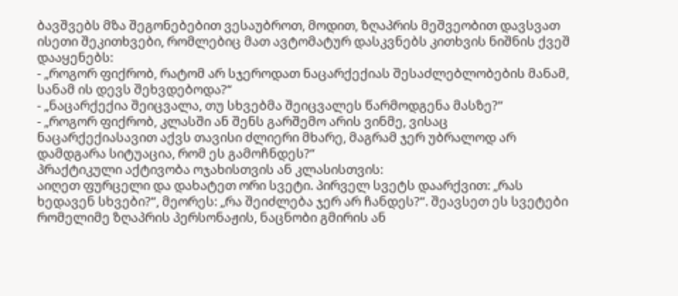ბავშვებს მზა შეგონებებით ვესაუბროთ, მოდით, ზღაპრის მეშვეობით დავსვათ ისეთი შეკითხვები, რომლებიც მათ ავტომატურ დასკვნებს კითხვის ნიშნის ქვეშ დააყენებს:
- „როგორ ფიქრობ, რატომ არ სჯეროდათ ნაცარქექიას შესაძლებლობების მანამ, სანამ ის დევს შეხვდებოდა?“
- „ნაცარქექია შეიცვალა, თუ სხვებმა შეიცვალეს წარმოდგენა მასზე?“
- „როგორ ფიქრობ, კლასში ან შენს გარშემო არის ვინმე, ვისაც ნაცარქექიასავით აქვს თავისი ძლიერი მხარე, მაგრამ ჯერ უბრალოდ არ დამდგარა სიტუაცია, რომ ეს გამოჩნდეს?“
პრაქტიკული აქტივობა ოჯახისთვის ან კლასისთვის:
აიღეთ ფურცელი და დახატეთ ორი სვეტი. პირველ სვეტს დაარქვით: „რას ხედავენ სხვები?“, მეორეს: „რა შეიძლება ჯერ არ ჩანდეს?“. შეავსეთ ეს სვეტები რომელიმე ზღაპრის პერსონაჟის, ნაცნობი გმირის ან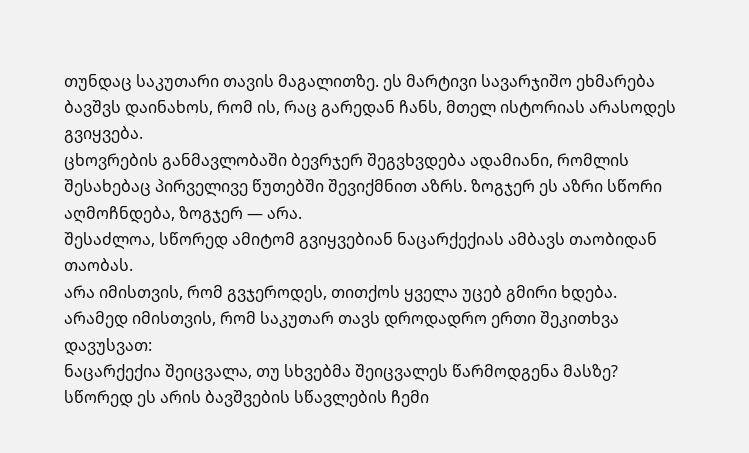თუნდაც საკუთარი თავის მაგალითზე. ეს მარტივი სავარჯიშო ეხმარება ბავშვს დაინახოს, რომ ის, რაც გარედან ჩანს, მთელ ისტორიას არასოდეს გვიყვება.
ცხოვრების განმავლობაში ბევრჯერ შეგვხვდება ადამიანი, რომლის შესახებაც პირველივე წუთებში შევიქმნით აზრს. ზოგჯერ ეს აზრი სწორი აღმოჩნდება, ზოგჯერ — არა.
შესაძლოა, სწორედ ამიტომ გვიყვებიან ნაცარქექიას ამბავს თაობიდან თაობას.
არა იმისთვის, რომ გვჯეროდეს, თითქოს ყველა უცებ გმირი ხდება.
არამედ იმისთვის, რომ საკუთარ თავს დროდადრო ერთი შეკითხვა დავუსვათ:
ნაცარქექია შეიცვალა, თუ სხვებმა შეიცვალეს წარმოდგენა მასზე?
სწორედ ეს არის ბავშვების სწავლების ჩემი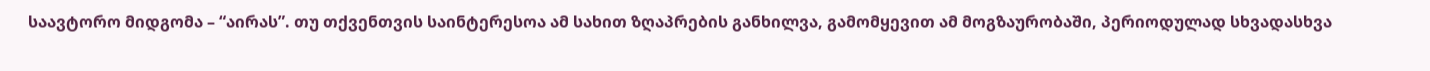საავტორო მიდგომა – “აირას”. თუ თქვენთვის საინტერესოა ამ სახით ზღაპრების განხილვა, გამომყევით ამ მოგზაურობაში, პერიოდულად სხვადასხვა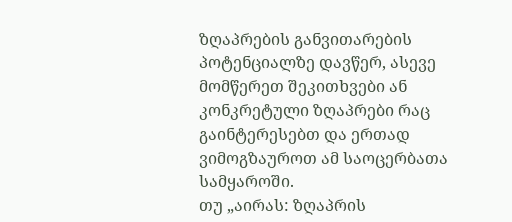ზღაპრების განვითარების პოტენციალზე დავწერ, ასევე მომწერეთ შეკითხვები ან კონკრეტული ზღაპრები რაც გაინტერესებთ და ერთად ვიმოგზაუროთ ამ საოცერბათა სამყაროში.
თუ „აირას: ზღაპრის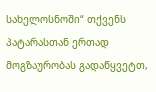სახელოსნოში“ თქვენს პატარასთან ერთად მოგზაურობას გადაწყვეტთ,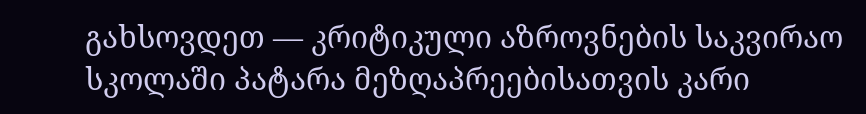გახსოვდეთ — კრიტიკული აზროვნების საკვირაო სკოლაში პატარა მეზღაპრეებისათვის კარი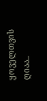ყოველთვის ღიაა..